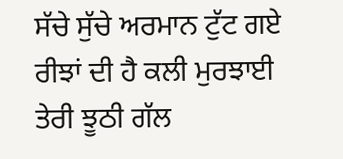ਸੱਚੇ ਸੁੱਚੇ ਅਰਮਾਨ ਟੁੱਟ ਗਏ
ਰੀਝਾਂ ਦੀ ਹੈ ਕਲੀ ਮੁਰਝਾਈ
ਤੇਰੀ ਝੂਠੀ ਗੱਲ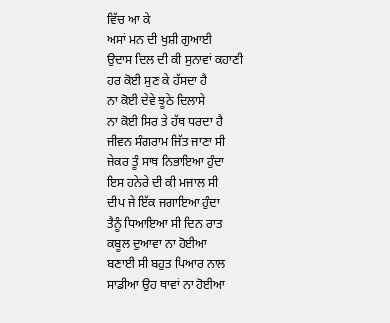ਵਿੱਚ ਆ ਕੇ
ਅਸਾਂ ਮਨ ਦੀ ਖੁਸ਼ੀ ਗੁਆਈ
ਉਦਾਸ ਦਿਲ ਦੀ ਕੀ ਸੁਨਾਵਾਂ ਕਹਾਣੀ
ਹਰ ਕੋਈ ਸੁਣ ਕੇ ਹੱਸਦਾ ਹੈ
ਨਾ ਕੋਈ ਦੇਵੇ ਝੂਠੇ ਦਿਲਾਸੇ
ਨਾ ਕੋਈ ਸਿਰ ਤੇ ਹੱਥ ਧਰਦਾ ਹੈ
ਜੀਵਨ ਸੰਗਰਾਮ ਜਿੱਤ ਜਾਣਾ ਸੀ
ਜੇਕਰ ਤੂੰ ਸਾਥ ਨਿਭਾਇਆ ਹੁੰਦਾ
ਇਸ ਹਨੇਰੇ ਦੀ ਕੀ ਮਜਾਲ ਸੀ
ਦੀਪ ਜੇ ਇੱਕ ਜਗਾਇਆ ਹੁੰਦਾ
ਤੈਨੂੰ ਧਿਆਇਆ ਸੀ ਦਿਨ ਰਾਤ
ਕਬੂਲ ਦੁਆਵਾ ਨਾ ਹੋਈਆ
ਬਣਾਈ ਸੀ ਬਹੁਤ ਪਿਆਰ ਨਾਲ
ਸਾਡੀਆ ਉਹ ਥਾਵਾਂ ਨਾ ਹੋਈਆ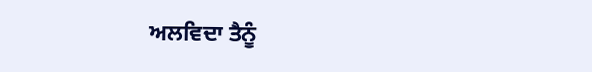ਅਲਵਿਦਾ ਤੈਨੂੰ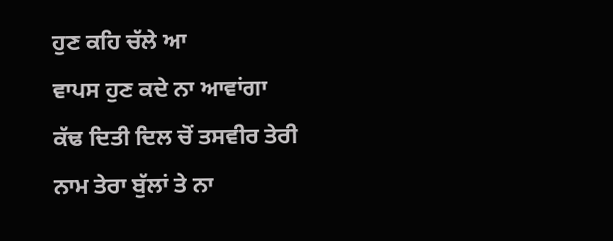ਹੁਣ ਕਹਿ ਚੱਲੇ ਆ
ਵਾਪਸ ਹੁਣ ਕਦੇ ਨਾ ਆਵਾਂਗਾ
ਕੱਢ ਦਿਤੀ ਦਿਲ ਚੋਂ ਤਸਵੀਰ ਤੇਰੀ
ਨਾਮ ਤੇਰਾ ਬੁੱਲਾਂ ਤੇ ਨਾ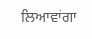ਲਿਆਵਾਂਗਾ